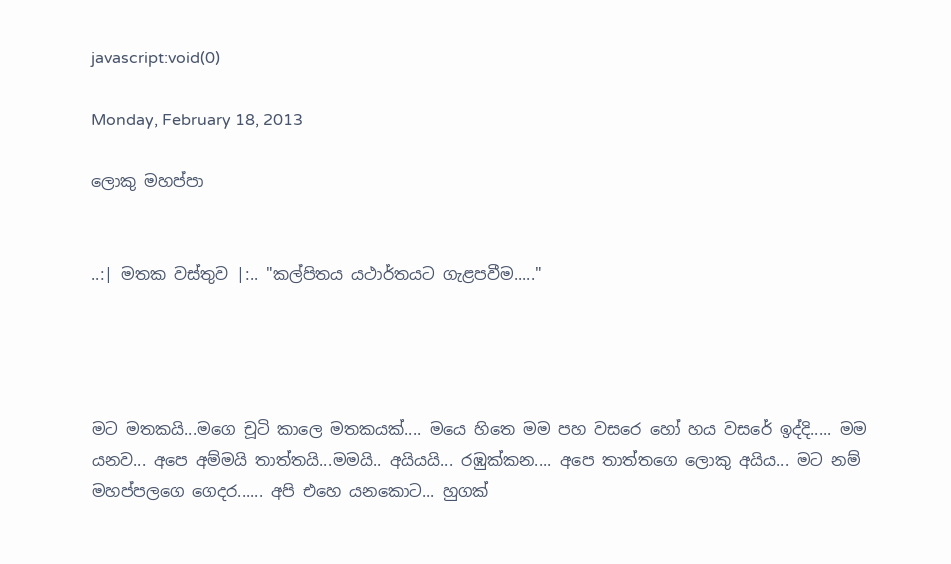javascript:void(0)

Monday, February 18, 2013

ලොකු මහප්පා


..:| මතක වස්තුව |:.. "කල්පිතය යථාර්තයට ගැළපවීම....."




මට මතකයි...මගෙ චූටි කාලෙ මතකයක්.... මයෙ හිතෙ මම පහ වසරෙ හෝ හය වසරේ ඉද්දි..... මම යනව... අපෙ අම්මයි තාත්තයි...මමයි.. අයියයි... රඹුක්කන.... අපෙ තාත්තගෙ ලොකු අයිය... මට නම් මහප්පලගෙ ගෙදර...... අපි එහෙ යනකොට... හුගක්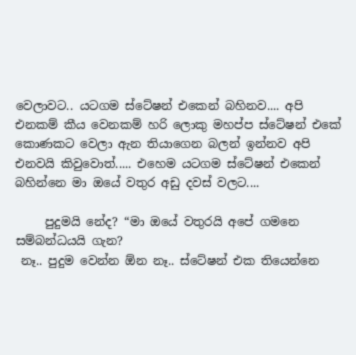වෙලාවට.. යටගම ස්ටේෂන් එකෙන් බහිනව.... අපි එනකම් කීය වෙනකම් හරි ලොකු මහප්ප ස්ටේෂන් එකේ කොණකට වෙලා ඇන තියාගෙන බලන් ඉන්නව අපි එනවයි කිවුවොත්..... එහෙම යටගම ස්ටේෂන් එකෙන් බහින්නෙ මා ඔයේ වතුර අඩු දවස් වලට....

     පුදුමයි නේද? “මා ඔයේ වතුරයි අපේ ගමනෙ සම්බන්ධයයි ගැන?
 නෑ.. පුදුම වෙන්න ඕන නෑ.. ස්ටේෂන් එක තියෙන්නෙ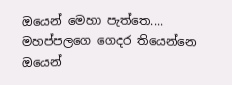ඔයෙන් මෙහා පැත්තෙ.... මහප්පලගෙ ගෙදර තියෙන්නෙ ඔයෙන්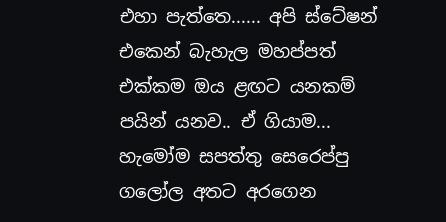එහා පැත්තෙ...... අපි ස්ටේෂන් එකෙන් බැහැල මහප්පත් එක්කම ඔය ළඟට යනකම් පයින් යනව.. ඒ ගියාම... හැමෝම සපත්තු සෙරෙප්පු ගලෝල අතට අරගෙන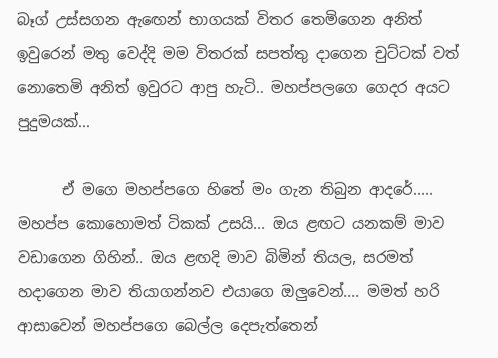බෑග් උස්සගන ඇඟෙන් භාගයක් විතර තෙමිගෙන අනිත් ඉවුරෙන් මතු වෙද්දි මම විතරක් සපත්තු දාගෙන චුට්ටක් වත් නොතෙමි අනිත් ඉවුරට ආපු හැටි.. මහප්පලගෙ ගෙදර අයට පුදුමයක්...

      ඒ මගෙ මහප්පගෙ හිතේ මං ගැන තිබුන ආදරේ..... මහප්ප කොහොමත් ටිකක් උසයි... ඔය ළඟට යනකම් මාව වඩාගෙන ගිහින්.. ඔය ළඟදි මාව බිමින් තියල, සරමත් හදාගෙන මාව තියාගන්නව එයාගෙ ඔලුවෙන්.... මමත් හරි ආසාවෙන් මහප්පගෙ බෙල්ල දෙපැත්තෙන්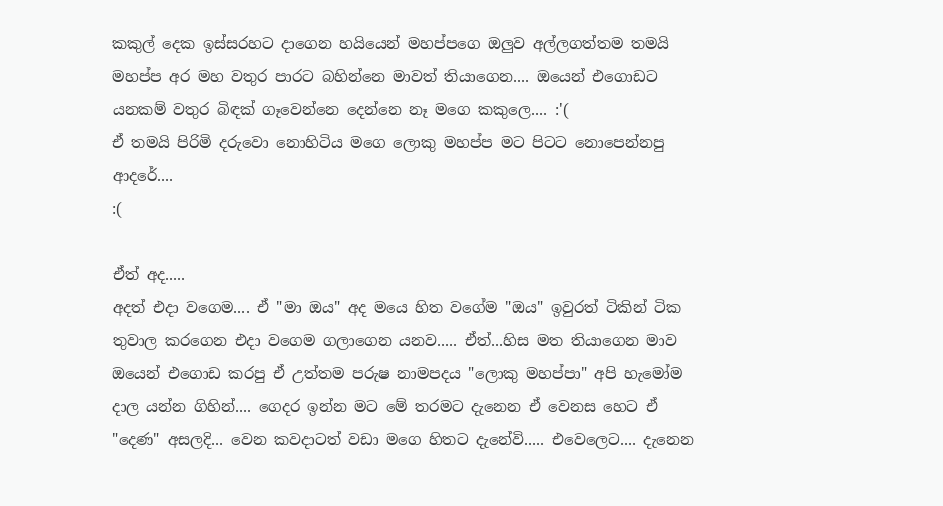කකුල් දෙක ඉස්සරහට දාගෙන හයියෙන් මහප්පගෙ ඔලුව අල්ලගත්තම තමයි මහප්ප අර මහ වතුර පාරට බහින්නෙ මාවත් තියාගෙන.... ඔයෙන් එගොඩට යනකම් වතුර බිඳක් ගෑවෙන්නෙ දෙන්නෙ නෑ මගෙ කකුලෙ.... :'(
ඒ තමයි පිරිමි දරුවො නොහිටිය මගෙ ලොකු මහප්ප මට පිටට නොපෙන්නපු ආදරේ....
:(

ඒත් අද.....
අදත් එදා වගෙම.... ඒ "මා ඔය" අද මයෙ හිත වගේම "ඔය" ඉවුරත් ටිකින් ටික තුවාල කරගෙන එදා වගෙම ගලාගෙන යනව..... ඒත්...හිස මත තියාගෙන මාව ඔයෙන් එගොඩ කරපු ඒ උත්තම පරුෂ නාමපදය "ලොකු මහප්පා" අපි හැමෝම දාල යන්න ගිහින්.... ගෙදර ඉන්න මට මේ තරමට දැනෙන ඒ වෙනස හෙට ඒ "දෙණ" අසලදි... වෙන කවදාටත් වඩා මගෙ හිතට දැනේවි..... එවෙලෙට.... දැනෙන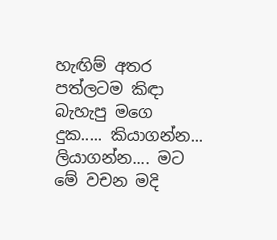හැඟිම් අතර පත්ලටම කිඳා බැහැපු මගෙ දුක..... කියාගන්න... ලියාගන්න.... මට මේ වචන මදි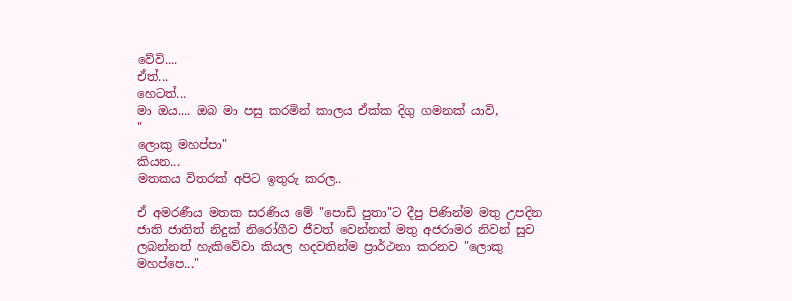වේවි....
ඒත්...
හෙටත්...
මා ඔය.... ඔබ මා පසු කරමින් කාලය ඒක්ක දිගු ගමනක් යාවි,
"
ලොකු මහප්පා"
කියන...
මතකය විතරක් අපිට ඉතුරු කරල..

ඒ අමරණීය මතක සරණිය මේ "පොඩි පුතා"ට දීපු පිණින්ම මතු උපදින ජාති ජාතිත් නිදුක් නිරෝගීව ජීවත් වෙන්නත් මතු අජරාමර නිවන් සුව ලබන්නත් හැකිවේවා කියල හදවතින්ම ප්‍රාර්ථනා කරනව "ලොකු මහප්පෙ..."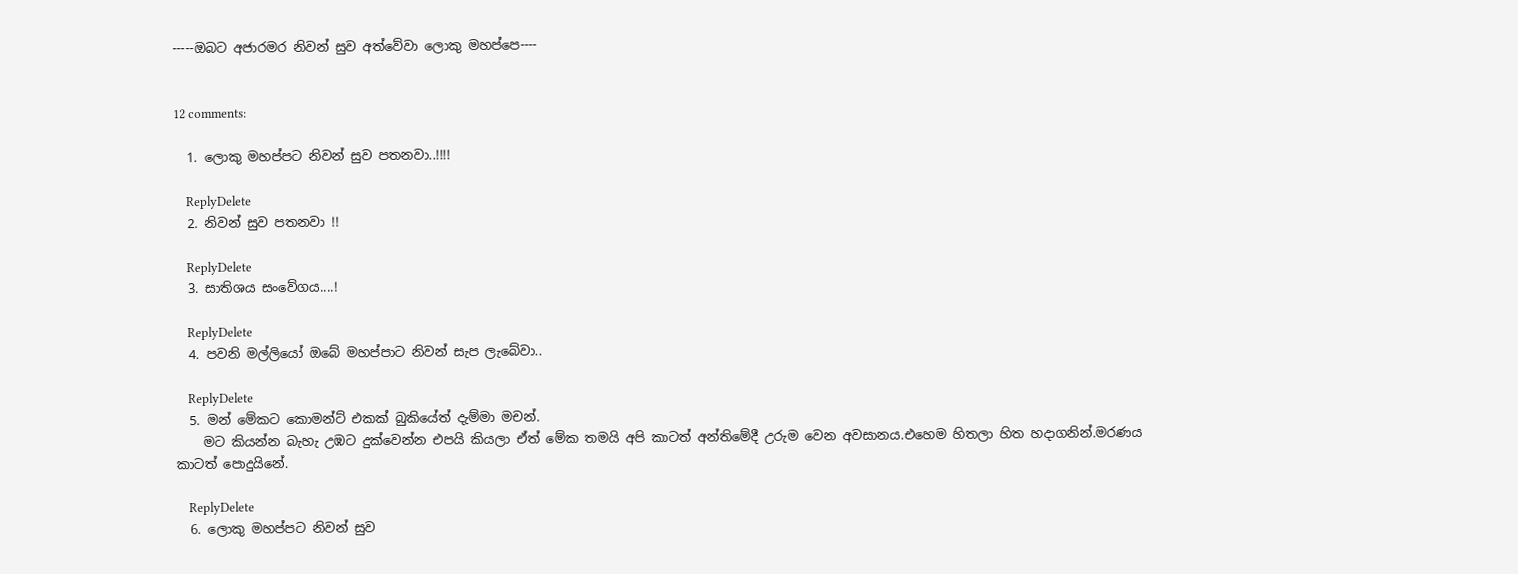-----ඔබට අජාරමර නිවන් සුව අත්වේවා ලොකු මහප්පෙ----


12 comments:

  1. ලොකු මහප්පට නිවන් සුව පතනවා..!!!!

    ReplyDelete
  2. නිවන් සුව පතනවා !!

    ReplyDelete
  3. සාතිශය සංවේගය....!

    ReplyDelete
  4. පවනි මල්ලියෝ ඔබේ මහප්පාට නිවන් සැප ලැබේවා..

    ReplyDelete
  5. මන් මේකට කොමන්ට් එකක් බුකියේත් දැම්මා මචන්.
    මට කියන්න බැහැ උඹට දුක්වෙන්න එපයි කියලා ඒත් මේක තමයි අපි කාටත් අන්තිමේදී උරුම වෙන අවසානය.එහෙම හිතලා හිත හදාගනින්.මරණය කාටත් පොදුයිනේ.

    ReplyDelete
  6. ලොකු මහප්පට නිවන් සුව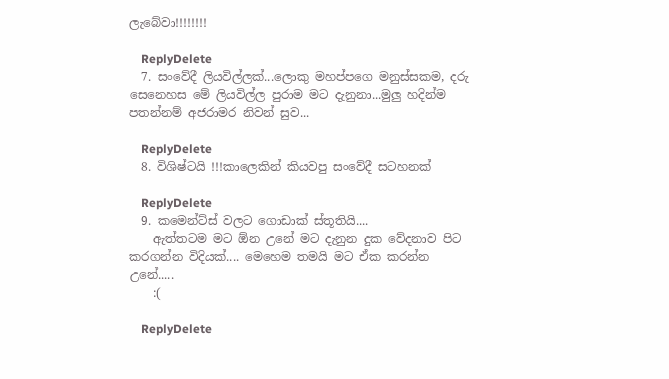ලැබේවා!!!!!!!!

    ReplyDelete
  7. සංවේදී ලියවිල්ලක්...ලොකු මහප්පගෙ මනුස්සකම, දරු සෙනෙහස මේ ලියවිල්ල පුරාම මට දැනුනා...මුලු හදින්ම පතන්නම් අජරාමර නිවන් සුව...

    ReplyDelete
  8. විශිෂ්ටයි !!!කාලෙකින් කියවපු සංවේදී සටහනක්

    ReplyDelete
  9. කමෙන්ට්ස් වලට ගොඩාක් ස්තූතියි....
    ඇත්තටම මට ඕන උනේ මට දැනුන දුක වේදනාව පිට කරගන්න විදියක්.... මෙහෙම තමයි මට ඒක කරන්න උනේ.....
    :(

    ReplyDelete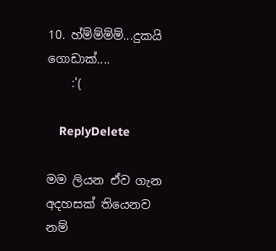10. හ්ම්ම්ම්ම්...දුකයි ගොඩාක්....
    :'(

    ReplyDelete

මම ලියන ඒව ගැන අදහසක් තියෙනව නම්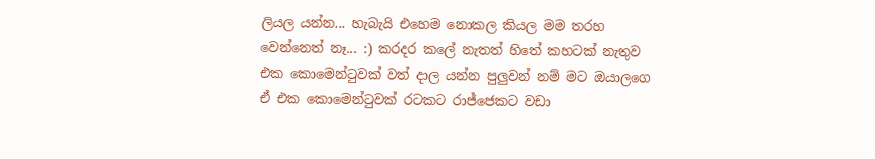ලියල යන්න... හැබැයි එහෙම නොකල කියල මම තරහ වෙන්නෙත් නෑ... :) කරදර කලේ නැතත් හිතේ කහටක් නැතුව එක කොමෙන්ටුවක් වත් දාල යන්න පුලුවන් නම් මට ඔයාලගෙ ඒ එක කොමෙන්ටුවක් රටකට රාජ්ජෙකට වඩා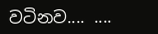වටිනව.... ....